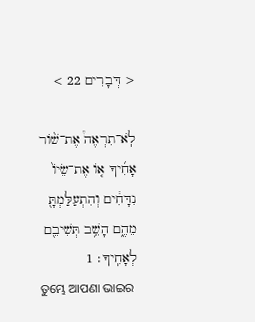< דְּבָרִים 22 >

לֹֽא־תִרְאֶה֩ אֶת־שֹׁ֨ור אָחִ֜יךָ אֹ֤ו אֶת־שֵׂיֹו֙ נִדָּחִ֔ים וְהִתְעַלַּמְתָּ֖ מֵהֶ֑ם הָשֵׁ֥ב תְּשִׁיבֵ֖ם לְאָחִֽיךָ׃ 1
ତୁମ୍ଭେ ଆପଣା ଭାଇର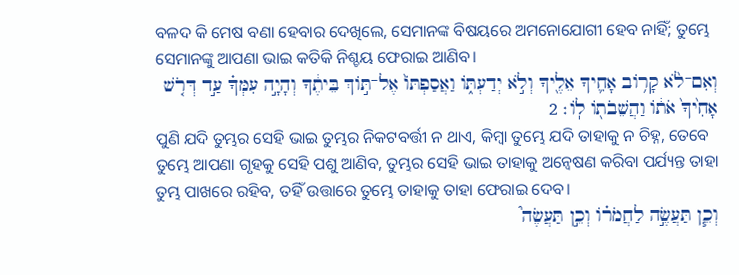ବଳଦ କି ମେଷ ବଣା ହେବାର ଦେଖିଲେ, ସେମାନଙ୍କ ବିଷୟରେ ଅମନୋଯୋଗୀ ହେବ ନାହିଁ; ତୁମ୍ଭେ ସେମାନଙ୍କୁ ଆପଣା ଭାଇ କତିକି ନିଶ୍ଚୟ ଫେରାଇ ଆଣିବ।
וְאִם־לֹ֨א קָרֹ֥וב אָחִ֛יךָ אֵלֶ֖יךָ וְלֹ֣א יְדַעְתֹּ֑ו וַאֲסַפְתֹּו֙ אֶל־תֹּ֣וךְ בֵּיתֶ֔ךָ וְהָיָ֣ה עִמְּךָ֗ עַ֣ד דְּרֹ֤שׁ אָחִ֙יךָ֙ אֹתֹ֔ו וַהֲשֵׁבֹתֹ֖ו לֹֽו׃ 2
ପୁଣି ଯଦି ତୁମ୍ଭର ସେହି ଭାଇ ତୁମ୍ଭର ନିକଟବର୍ତ୍ତୀ ନ ଥାଏ, କିମ୍ବା ତୁମ୍ଭେ ଯଦି ତାହାକୁ ନ ଚିହ୍ନ, ତେବେ ତୁମ୍ଭେ ଆପଣା ଗୃହକୁ ସେହି ପଶୁ ଆଣିବ, ତୁମ୍ଭର ସେହି ଭାଇ ତାହାକୁ ଅନ୍ୱେଷଣ କରିବା ପର୍ଯ୍ୟନ୍ତ ତାହା ତୁମ୍ଭ ପାଖରେ ରହିବ, ତହିଁ ଉତ୍ତାରେ ତୁମ୍ଭେ ତାହାକୁ ତାହା ଫେରାଇ ଦେବ।
וְכֵ֧ן תַּעֲשֶׂ֣ה לַחֲמֹרֹ֗ו וְכֵ֣ן תַּעֲשֶׂה֮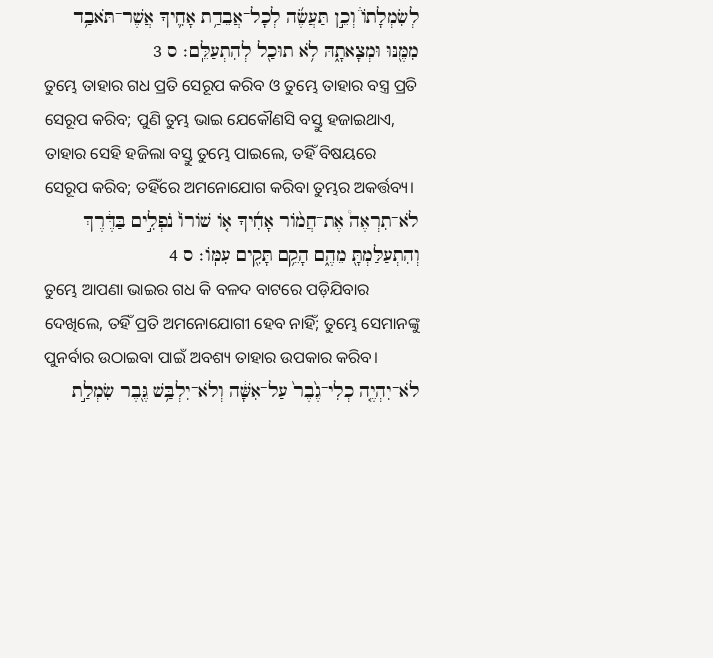לְשִׂמְלָתֹו֒ וְכֵ֣ן תַּעֲשֶׂ֜ה לְכָל־אֲבֵדַ֥ת אָחִ֛יךָ אֲשֶׁר־תֹּאבַ֥ד מִמֶּ֖נּוּ וּמְצָאתָ֑הּ לֹ֥א תוּכַ֖ל לְהִתְעַלֵּֽם׃ ס 3
ତୁମ୍ଭେ ତାହାର ଗଧ ପ୍ରତି ସେରୂପ କରିବ ଓ ତୁମ୍ଭେ ତାହାର ବସ୍ତ୍ର ପ୍ରତି ସେରୂପ କରିବ; ପୁଣି ତୁମ୍ଭ ଭାଇ ଯେକୌଣସି ବସ୍ତୁ ହଜାଇଥାଏ, ତାହାର ସେହି ହଜିଲା ବସ୍ତୁ ତୁମ୍ଭେ ପାଇଲେ, ତହିଁ ବିଷୟରେ ସେରୂପ କରିବ; ତହିଁରେ ଅମନୋଯୋଗ କରିବା ତୁମ୍ଭର ଅକର୍ତ୍ତବ୍ୟ।
לֹא־תִרְאֶה֩ אֶת־חֲמֹ֨ור אָחִ֜יךָ אֹ֤ו שֹׁורֹו֙ נֹפְלִ֣ים בַּדֶּ֔רֶךְ וְהִתְעַלַּמְתָּ֖ מֵהֶ֑ם הָקֵ֥ם תָּקִ֖ים עִמֹּֽו׃ ס 4
ତୁମ୍ଭେ ଆପଣା ଭାଇର ଗଧ କି ବଳଦ ବାଟରେ ପଡ଼ିଯିବାର ଦେଖିଲେ, ତହିଁ ପ୍ରତି ଅମନୋଯୋଗୀ ହେବ ନାହିଁ; ତୁମ୍ଭେ ସେମାନଙ୍କୁ ପୁନର୍ବାର ଉଠାଇବା ପାଇଁ ଅବଶ୍ୟ ତାହାର ଉପକାର କରିବ।
לֹא־יִהְיֶ֤ה כְלִי־גֶ֙בֶר֙ עַל־אִשָּׁ֔ה וְלֹא־יִלְבַּ֥שׁ גֶּ֖בֶר שִׂמְלַ֣ת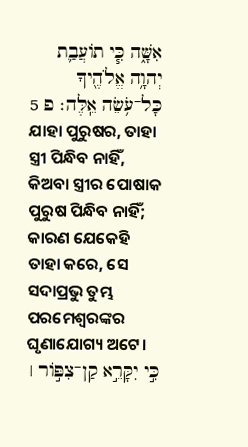אִשָּׁ֑ה כִּ֧י תֹועֲבַ֛ת יְהוָ֥ה אֱלֹהֶ֖יךָ כָּל־עֹ֥שֵׂה אֵֽלֶּה׃ פ 5
ଯାହା ପୁରୁଷର, ତାହା ସ୍ତ୍ରୀ ପିନ୍ଧିବ ନାହିଁ, କିଅବା ସ୍ତ୍ରୀର ପୋଷାକ ପୁରୁଷ ପିନ୍ଧିବ ନାହିଁ; କାରଣ ଯେକେହି ତାହା କରେ, ସେ ସଦାପ୍ରଭୁ ତୁମ୍ଭ ପରମେଶ୍ୱରଙ୍କର ଘୃଣାଯୋଗ୍ୟ ଅଟେ।
כִּ֣י יִקָּרֵ֣א קַן־צִפֹּ֣ור ׀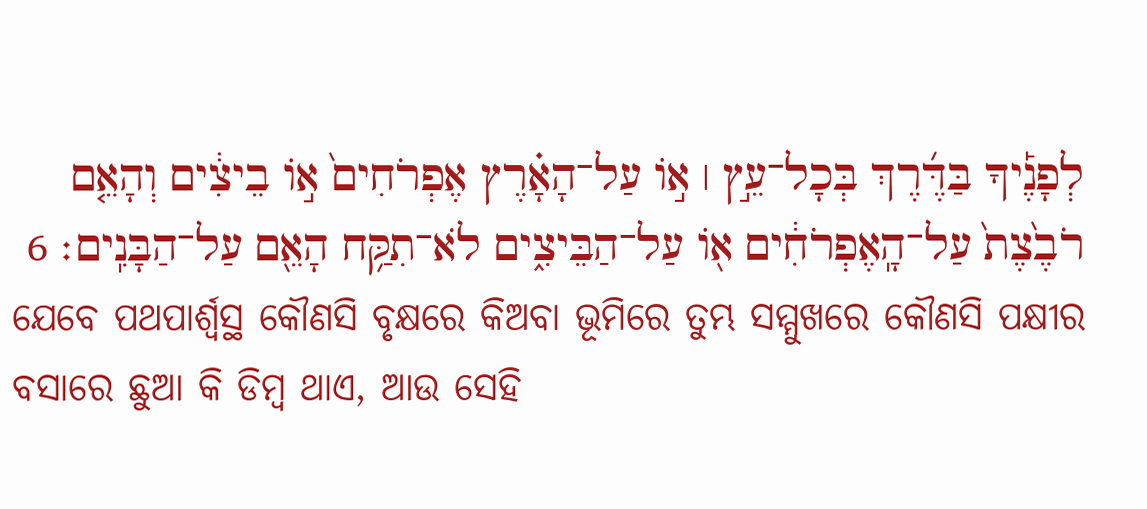לְפָנֶ֡יךָ בַּדֶּ֜רֶךְ בְּכָל־עֵ֣ץ ׀ אֹ֣ו עַל־הָאָ֗רֶץ אֶפְרֹחִים֙ אֹ֣ו בֵיצִ֔ים וְהָאֵ֤ם רֹבֶ֙צֶת֙ עַל־הָֽאֶפְרֹחִ֔ים אֹ֖ו עַל־הַבֵּיצִ֑ים לֹא־תִקַּ֥ח הָאֵ֖ם עַל־הַבָּנִֽים׃ 6
ଯେବେ ପଥପାର୍ଶ୍ୱସ୍ଥ କୌଣସି ବୃକ୍ଷରେ କିଅବା ଭୂମିରେ ତୁମ୍ଭ ସମ୍ମୁଖରେ କୌଣସି ପକ୍ଷୀର ବସାରେ ଛୁଆ କି ଡିମ୍ବ ଥାଏ, ଆଉ ସେହି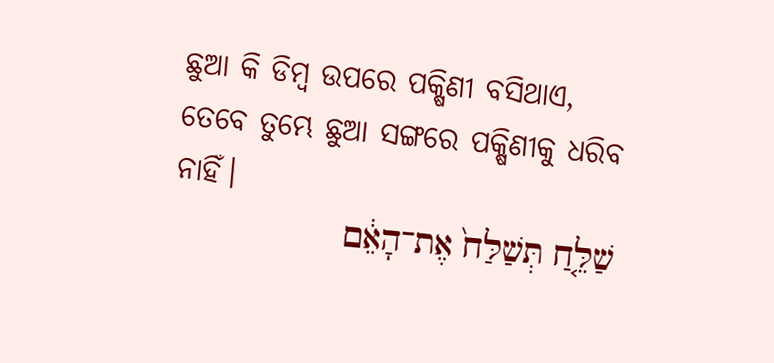ଛୁଆ କି ଡିମ୍ବ ଉପରେ ପକ୍ଷିଣୀ ବସିଥାଏ, ତେବେ ତୁମ୍ଭେ ଛୁଆ ସଙ୍ଗରେ ପକ୍ଷିଣୀକୁ ଧରିବ ନାହିଁ।
שַׁלֵּ֤חַ תְּשַׁלַּח֙ אֶת־הָאֵ֔ם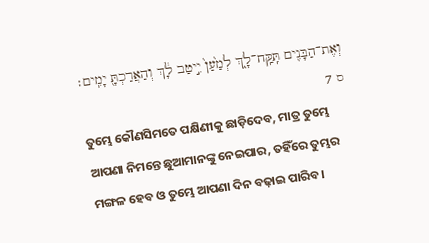וְאֶת־הַבָּנִ֖ים תִּֽקַּֽח־לָ֑ךְ לְמַ֙עַן֙ יִ֣יטַב לָ֔ךְ וְהַאֲרַכְתָּ֖ יָמִֽים׃ ס 7
ତୁମ୍ଭେ କୌଣସିମତେ ପକ୍ଷିଣୀକୁ ଛାଡ଼ିଦେବ, ମାତ୍ର ତୁମ୍ଭେ ଆପଣା ନିମନ୍ତେ ଛୁଆମାନଙ୍କୁ ନେଇପାର, ତହିଁରେ ତୁମ୍ଭର ମଙ୍ଗଳ ହେବ ଓ ତୁମ୍ଭେ ଆପଣା ଦିନ ବଢ଼ାଇ ପାରିବ।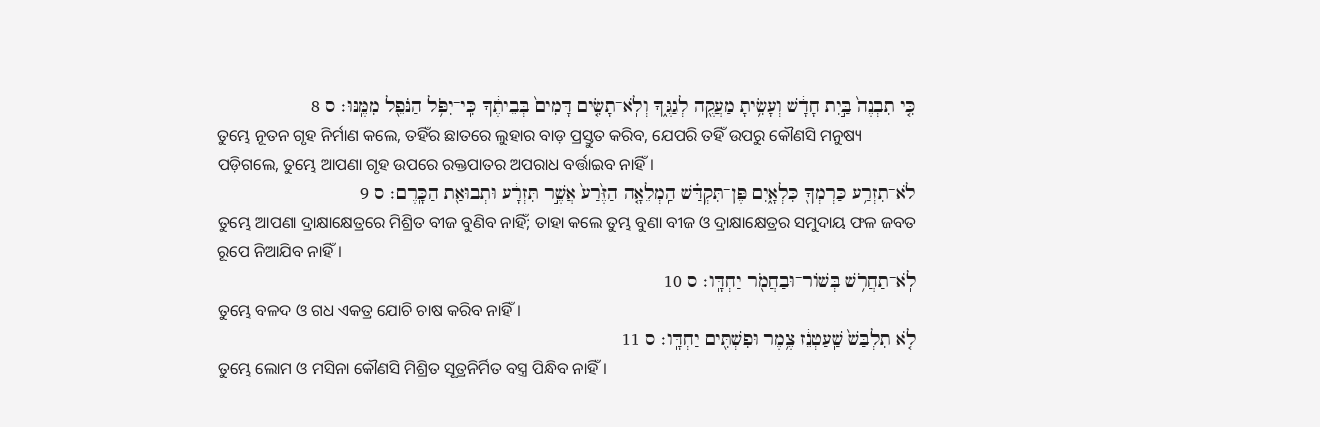כִּ֤י תִבְנֶה֙ בַּ֣יִת חָדָ֔שׁ וְעָשִׂ֥יתָ מַעֲקֶ֖ה לְגַגֶּ֑ךָ וְלֹֽא־תָשִׂ֤ים דָּמִים֙ בְּבֵיתֶ֔ךָ כִּֽי־יִפֹּ֥ל הַנֹּפֵ֖ל מִמֶּֽנּוּ׃ ס 8
ତୁମ୍ଭେ ନୂତନ ଗୃହ ନିର୍ମାଣ କଲେ, ତହିଁର ଛାତରେ ଲୁହାର ବାଡ଼ ପ୍ରସ୍ତୁତ କରିବ, ଯେପରି ତହିଁ ଉପରୁ କୌଣସି ମନୁଷ୍ୟ ପଡ଼ିଗଲେ, ତୁମ୍ଭେ ଆପଣା ଗୃହ ଉପରେ ରକ୍ତପାତର ଅପରାଧ ବର୍ତ୍ତାଇବ ନାହିଁ।
לֹא־תִזְרַ֥ע כַּרְמְךָ֖ כִּלְאָ֑יִם פֶּן־תִּקְדַּ֗שׁ הַֽמְלֵאָ֤ה הַזֶּ֙רַע֙ אֲשֶׁ֣ר תִּזְרָ֔ע וּתְבוּאַ֖ת הַכָּֽרֶם׃ ס 9
ତୁମ୍ଭେ ଆପଣା ଦ୍ରାକ୍ଷାକ୍ଷେତ୍ରରେ ମିଶ୍ରିତ ବୀଜ ବୁଣିବ ନାହିଁ; ତାହା କଲେ ତୁମ୍ଭ ବୁଣା ବୀଜ ଓ ଦ୍ରାକ୍ଷାକ୍ଷେତ୍ରର ସମୁଦାୟ ଫଳ ଜବତ ରୂପେ ନିଆଯିବ ନାହିଁ।
לֹֽא־תַחֲרֹ֥שׁ בְּשֹׁור־וּבַחֲמֹ֖ר יַחְדָּֽו׃ ס 10
ତୁମ୍ଭେ ବଳଦ ଓ ଗଧ ଏକତ୍ର ଯୋଚି ଚାଷ କରିବ ନାହିଁ।
לֹ֤א תִלְבַּשׁ֙ שַֽׁעַטְנֵ֔ז צֶ֥מֶר וּפִשְׁתִּ֖ים יַחְדָּֽו׃ ס 11
ତୁମ୍ଭେ ଲୋମ ଓ ମସିନା କୌଣସି ମିଶ୍ରିତ ସୂତ୍ରନିର୍ମିତ ବସ୍ତ୍ର ପିନ୍ଧିବ ନାହିଁ।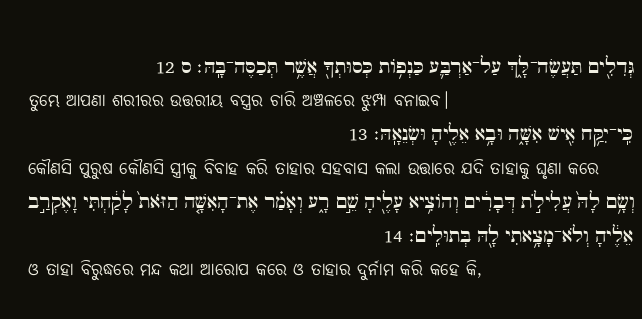גְּדִלִ֖ים תַּעֲשֶׂה־לָּ֑ךְ עַל־אַרְבַּ֛ע כַּנְפֹ֥ות כְּסוּתְךָ֖ אֲשֶׁ֥ר תְּכַסֶּה־בָּֽהּ׃ ס 12
ତୁମ୍ଭେ ଆପଣା ଶରୀରର ଉତ୍ତରୀୟ ବସ୍ତ୍ରର ଚାରି ଅଞ୍ଚଳରେ ଝୁମ୍ପା ବନାଇବ।
כִּֽי־יִקַּ֥ח אִ֖ישׁ אִשָּׁ֑ה וּבָ֥א אֵלֶ֖יהָ וּשְׂנֵאָֽהּ׃ 13
କୌଣସି ପୁରୁଷ କୌଣସି ସ୍ତ୍ରୀକୁ ବିବାହ କରି ତାହାର ସହବାସ କଲା ଉତ୍ତାରେ ଯଦି ତାହାକୁ ଘୃଣା କରେ
וְשָׂ֥ם לָהּ֙ עֲלִילֹ֣ת דְּבָרִ֔ים וְהֹוצִ֥יא עָלֶ֖יהָ שֵׁ֣ם רָ֑ע וְאָמַ֗ר אֶת־הָאִשָּׁ֤ה הַזֹּאת֙ לָקַ֔חְתִּי וָאֶקְרַ֣ב אֵלֶ֔יהָ וְלֹא־מָצָ֥אתִי לָ֖הּ בְּתוּלִֽים׃ 14
ଓ ତାହା ବିରୁଦ୍ଧରେ ମନ୍ଦ କଥା ଆରୋପ କରେ ଓ ତାହାର ଦୁର୍ନାମ କରି କହେ କି,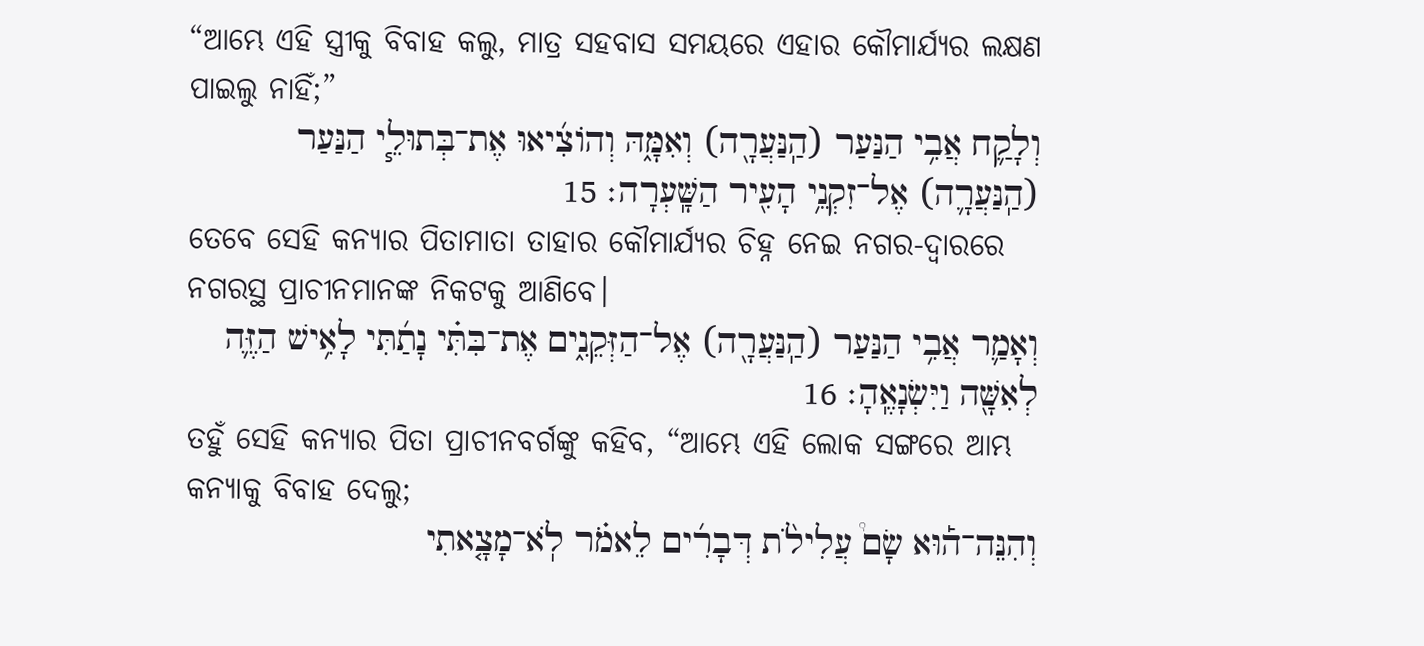“ଆମ୍ଭେ ଏହି ସ୍ତ୍ରୀକୁ ବିବାହ କଲୁ, ମାତ୍ର ସହବାସ ସମୟରେ ଏହାର କୌମାର୍ଯ୍ୟର ଲକ୍ଷଣ ପାଇଲୁ ନାହିଁ;”
וְלָקַ֛ח אֲבִ֥י הַנַּעַר (הַֽנַּעֲרָ֖ה) וְאִמָּ֑הּ וְהֹוצִ֜יאוּ אֶת־בְּתוּלֵ֧י הַנַּעַר (הַֽנַּעֲרָ֛ה) אֶל־זִקְנֵ֥י הָעִ֖יר הַשָּֽׁעְרָה׃ 15
ତେବେ ସେହି କନ୍ୟାର ପିତାମାତା ତାହାର କୌମାର୍ଯ୍ୟର ଚିହ୍ନ ନେଇ ନଗର-ଦ୍ୱାରରେ ନଗରସ୍ଥ ପ୍ରାଚୀନମାନଙ୍କ ନିକଟକୁ ଆଣିବେ।
וְאָמַ֛ר אֲבִ֥י הַנַּעַר (הַֽנַּעֲרָ֖ה) אֶל־הַזְּקֵנִ֑ים אֶת־בִּתִּ֗י נָתַ֜תִּי לָאִ֥ישׁ הַזֶּ֛ה לְאִשָּׁ֖ה וַיִּשְׂנָאֶֽהָ׃ 16
ତହୁଁ ସେହି କନ୍ୟାର ପିତା ପ୍ରାଚୀନବର୍ଗଙ୍କୁ କହିବ, “ଆମ୍ଭେ ଏହି ଲୋକ ସଙ୍ଗରେ ଆମ୍ଭ କନ୍ୟାକୁ ବିବାହ ଦେଲୁ;
וְהִנֵּה־ה֡וּא שָׂם֩ עֲלִילֹ֨ת דְּבָרִ֜ים לֵאמֹ֗ר לֹֽא־מָצָ֤אתִי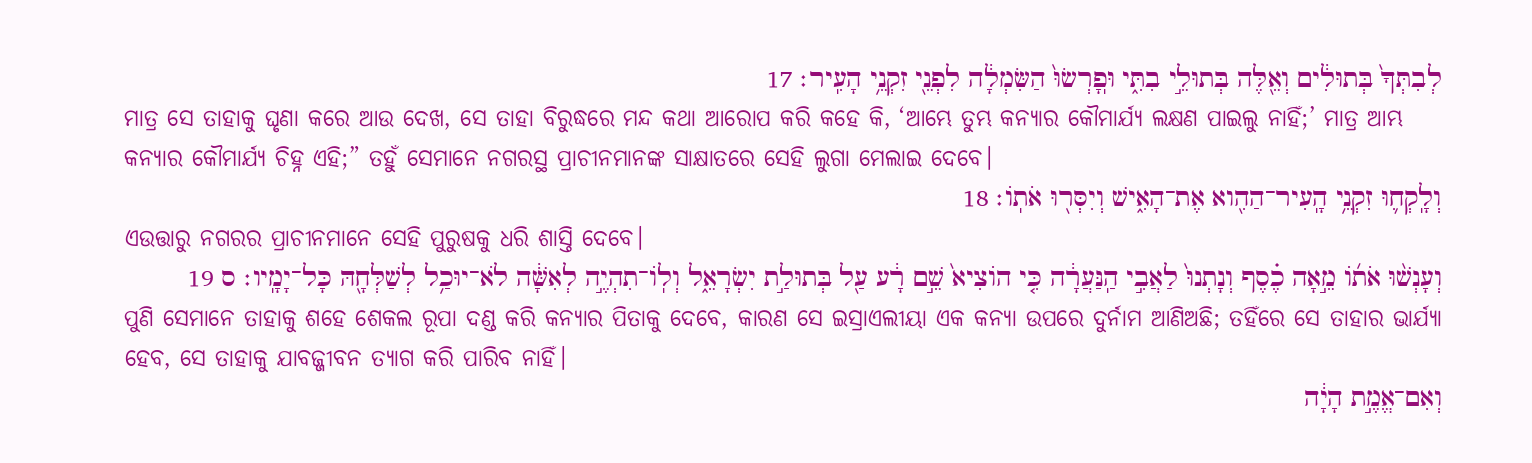לְבִתְּךָ֙ בְּתוּלִ֔ים וְאֵ֖לֶּה בְּתוּלֵ֣י בִתִּ֑י וּפֽ͏ָרְשׂוּ֙ הַשִּׂמְלָ֔ה לִפְנֵ֖י זִקְנֵ֥י הָעִֽיר׃ 17
ମାତ୍ର ସେ ତାହାକୁ ଘୃଣା କରେ ଆଉ ଦେଖ, ସେ ତାହା ବିରୁଦ୍ଧରେ ମନ୍ଦ କଥା ଆରୋପ କରି କହେ କି, ‘ଆମ୍ଭେ ତୁମ୍ଭ କନ୍ୟାର କୌମାର୍ଯ୍ୟ ଲକ୍ଷଣ ପାଇଲୁ ନାହିଁ;’ ମାତ୍ର ଆମ୍ଭ କନ୍ୟାର କୌମାର୍ଯ୍ୟ ଚିହ୍ନ ଏହି;” ତହୁଁ ସେମାନେ ନଗରସ୍ଥ ପ୍ରାଚୀନମାନଙ୍କ ସାକ୍ଷାତରେ ସେହି ଲୁଗା ମେଲାଇ ଦେବେ।
וְלָֽקְח֛וּ זִקְנֵ֥י הָֽעִיר־הַהִ֖וא אֶת־הָאִ֑ישׁ וְיִסְּר֖וּ אֹתֹֽו׃ 18
ଏଉତ୍ତାରୁ ନଗରର ପ୍ରାଚୀନମାନେ ସେହି ପୁରୁଷକୁ ଧରି ଶାସ୍ତି ଦେବେ।
וְעָנְשׁ֨וּ אֹתֹ֜ו מֵ֣אָה כֶ֗סֶף וְנָתְנוּ֙ לַאֲבִ֣י הַֽנַּעֲרָ֔ה כִּ֤י הֹוצִיא֙ שֵׁ֣ם רָ֔ע עַ֖ל בְּתוּלַ֣ת יִשְׂרָאֵ֑ל וְלֹֽו־תִהְיֶ֣ה לְאִשָּׁ֔ה לֹא־יוּכַ֥ל לְשַׁלְּחָ֖הּ כָּל־יָמָֽיו׃ ס 19
ପୁଣି ସେମାନେ ତାହାକୁ ଶହେ ଶେକଲ ରୂପା ଦଣ୍ଡ କରି କନ୍ୟାର ପିତାକୁ ଦେବେ, କାରଣ ସେ ଇସ୍ରାଏଲୀୟା ଏକ କନ୍ୟା ଉପରେ ଦୁର୍ନାମ ଆଣିଅଛି; ତହିଁରେ ସେ ତାହାର ଭାର୍ଯ୍ୟା ହେବ, ସେ ତାହାକୁ ଯାବଜ୍ଜୀବନ ତ୍ୟାଗ କରି ପାରିବ ନାହିଁ।
וְאִם־אֱמֶ֣ת הָיָ֔ה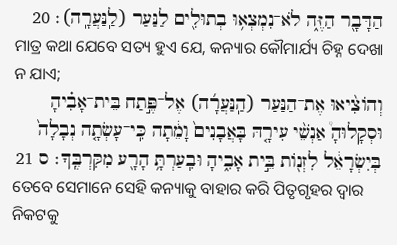הַדָּבָ֖ר הַזֶּ֑ה לֹא־נִמְצְא֥וּ בְתוּלִ֖ים לַנַּעַר (לַֽנַּעֲרָֽה)׃ 20
ମାତ୍ର କଥା ଯେବେ ସତ୍ୟ ହୁଏ ଯେ, କନ୍ୟାର କୌମାର୍ଯ୍ୟ ଚିହ୍ନ ଦେଖା ନ ଯାଏ;
וְהֹוצִ֨יאוּ אֶת־הַנַּעַר (הַֽנַּעֲרָ֜ה) אֶל־פֶּ֣תַח בֵּית־אָבִ֗יהָ וּסְקָלוּהָ֩ אַנְשֵׁ֨י עִירָ֤הּ בָּאֲבָנִים֙ וָמֵ֔תָה כִּֽי־עָשְׂתָ֤ה נְבָלָה֙ בְּיִשְׂרָאֵ֔ל לִזְנֹ֖ות בֵּ֣ית אָבִ֑יהָ וּבִֽעַרְתָּ֥ הָרָ֖ע מִקִּרְבֶּֽךָ׃ ס 21
ତେବେ ସେମାନେ ସେହି କନ୍ୟାକୁ ବାହାର କରି ପିତୃଗୃହର ଦ୍ୱାର ନିକଟକୁ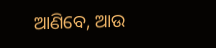ଆଣିବେ, ଆଉ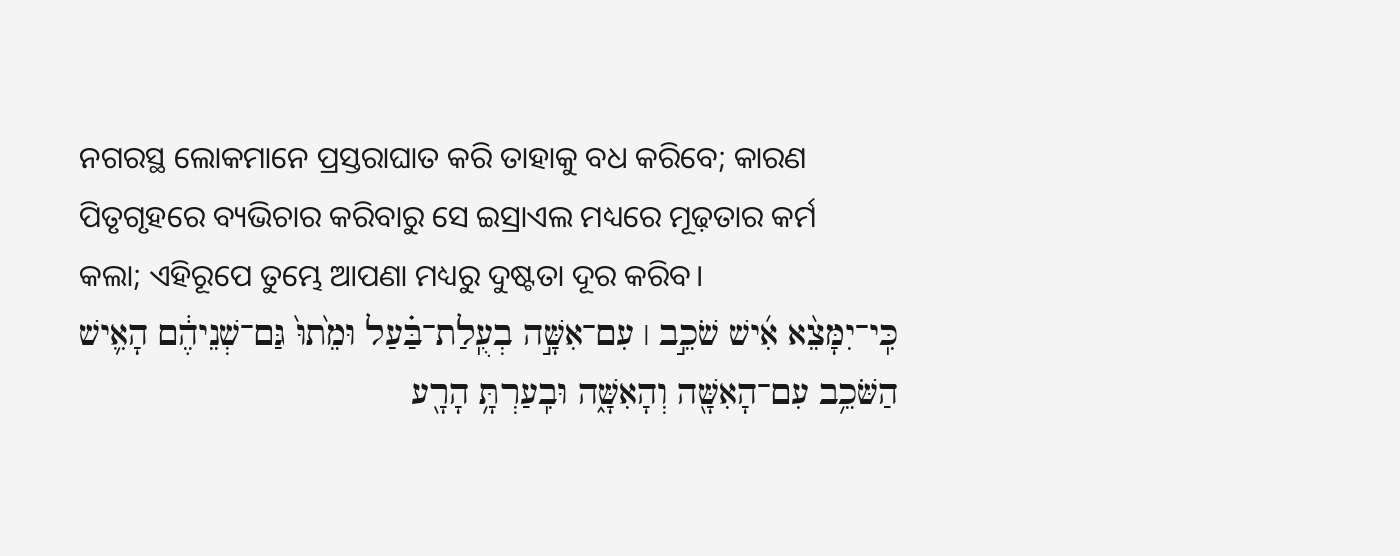ନଗରସ୍ଥ ଲୋକମାନେ ପ୍ରସ୍ତରାଘାତ କରି ତାହାକୁ ବଧ କରିବେ; କାରଣ ପିତୃଗୃହରେ ବ୍ୟଭିଚାର କରିବାରୁ ସେ ଇସ୍ରାଏଲ ମଧ୍ୟରେ ମୂଢ଼ତାର କର୍ମ କଲା; ଏହିରୂପେ ତୁମ୍ଭେ ଆପଣା ମଧ୍ୟରୁ ଦୁଷ୍ଟତା ଦୂର କରିବ।
כִּֽי־יִמָּצֵ֨א אִ֜ישׁ שֹׁכֵ֣ב ׀ עִם־אִשָּׁ֣ה בְעֻֽלַת־בַּ֗עַל וּמֵ֙תוּ֙ גַּם־שְׁנֵיהֶ֔ם הָאִ֛ישׁ הַשֹּׁכֵ֥ב עִם־הָאִשָּׁ֖ה וְהָאִשָּׁ֑ה וּבִֽעַרְתָּ֥ הָרָ֖ע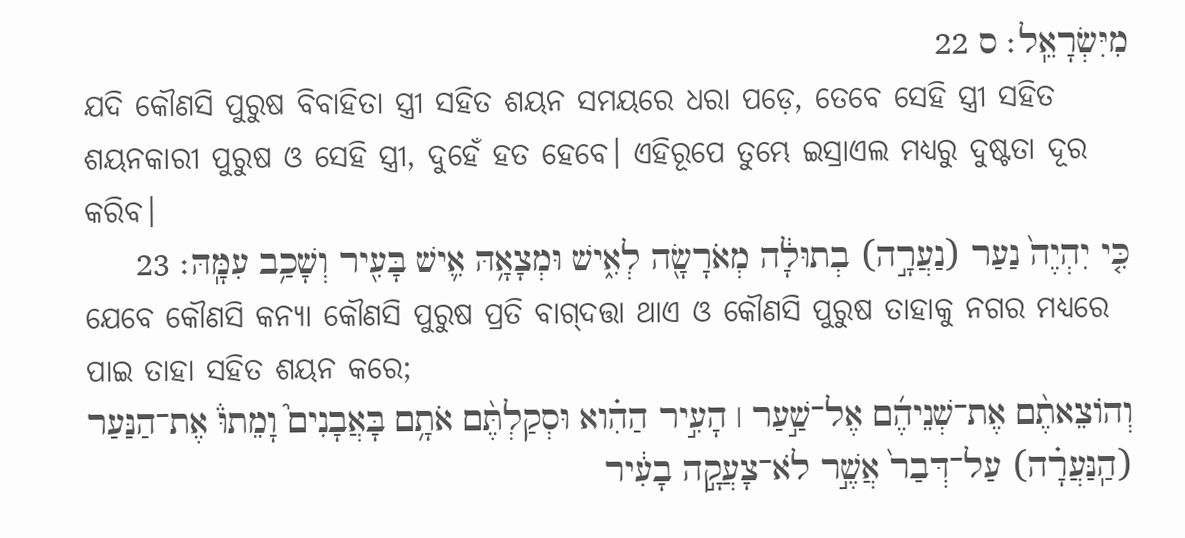מִיִּשְׂרָאֵֽל׃ ס 22
ଯଦି କୌଣସି ପୁରୁଷ ବିବାହିତା ସ୍ତ୍ରୀ ସହିତ ଶୟନ ସମୟରେ ଧରା ପଡ଼େ, ତେବେ ସେହି ସ୍ତ୍ରୀ ସହିତ ଶୟନକାରୀ ପୁରୁଷ ଓ ସେହି ସ୍ତ୍ରୀ, ଦୁହେଁ ହତ ହେବେ। ଏହିରୂପେ ତୁମ୍ଭେ ଇସ୍ରାଏଲ ମଧ୍ୟରୁ ଦୁଷ୍ଟତା ଦୂର କରିବ।
כִּ֤י יִהְיֶה֙ נַעַר (נַעֲרָ֣ה) בְתוּלָ֔ה מְאֹרָשָׂ֖ה לְאִ֑ישׁ וּמְצָאָ֥הּ אִ֛ישׁ בָּעִ֖יר וְשָׁכַ֥ב עִמָּֽהּ׃ 23
ଯେବେ କୌଣସି କନ୍ୟା କୌଣସି ପୁରୁଷ ପ୍ରତି ବାଗ୍‍ଦତ୍ତା ଥାଏ ଓ କୌଣସି ପୁରୁଷ ତାହାକୁ ନଗର ମଧ୍ୟରେ ପାଇ ତାହା ସହିତ ଶୟନ କରେ;
וְהֹוצֵאתֶ֨ם אֶת־שְׁנֵיהֶ֜ם אֶל־שַׁ֣עַר ׀ הָעִ֣יר הַהִ֗וא וּסְקַלְתֶּ֨ם אֹתָ֥ם בָּאֲבָנִים֮ וָמֵתוּ֒ אֶת־הַנַּעַר (הַֽנַּעֲרָ֗ה) עַל־דְּבַר֙ אֲשֶׁ֣ר לֹא־צָעֲקָ֣ה בָעִ֔יר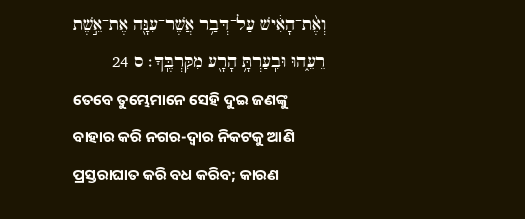וְאֶ֨ת־הָאִ֔ישׁ עַל־דְּבַ֥ר אֲשֶׁר־עִנָּ֖ה אֶת־אֵ֣שֶׁת רֵעֵ֑הוּ וּבִֽעַרְתָּ֥ הָרָ֖ע מִקִּרְבֶּֽךָ׃ ס 24
ତେବେ ତୁମ୍ଭେମାନେ ସେହି ଦୁଇ ଜଣଙ୍କୁ ବାହାର କରି ନଗର-ଦ୍ୱାର ନିକଟକୁ ଆଣି ପ୍ରସ୍ତରାଘାତ କରି ବଧ କରିବ; କାରଣ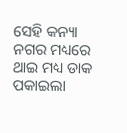ସେହି କନ୍ୟା ନଗର ମଧ୍ୟରେ ଥାଇ ମଧ୍ୟ ଡାକ ପକାଇଲା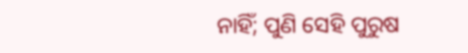ନାହିଁ; ପୁଣି ସେହି ପୁରୁଷ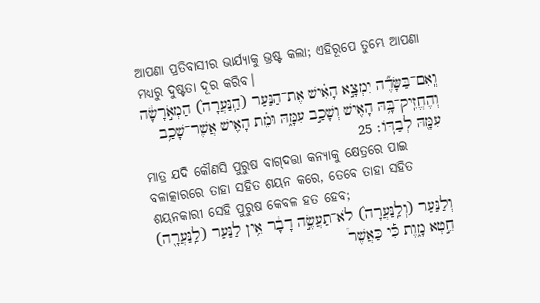ଆପଣା ପ୍ରତିବାସୀର ଭାର୍ଯ୍ୟାକୁ ଭ୍ରଷ୍ଟ କଲା; ଏହିରୂପେ ତୁମ୍ଭେ ଆପଣା ମଧ୍ୟରୁ ଦୁଷ୍ଟତା ଦୂର କରିବ।
וְֽאִם־בַּשָּׂדֶ֞ה יִמְצָ֣א הָאִ֗ישׁ אֶת־הַנַּעַר (הַֽנַּעֲרָה֙) הַמְאֹ֣רָשָׂ֔ה וְהֶחֱזִֽיק־בָּ֥הּ הָאִ֖ישׁ וְשָׁכַ֣ב עִמָּ֑הּ וּמֵ֗ת הָאִ֛ישׁ אֲשֶׁר־שָׁכַ֥ב עִמָּ֖הּ לְבַדֹּֽו׃ 25
ମାତ୍ର ଯଦି କୌଣସି ପୁରୁଷ ବାଗ୍‍ଦତ୍ତା କନ୍ୟାକୁ କ୍ଷେତ୍ରରେ ପାଇ ବଳାତ୍କାରରେ ତାହା ସହିତ ଶୟନ କରେ, ତେବେ ତାହା ସହିତ ଶୟନକାରୀ ସେହି ପୁରୁଷ କେବଳ ହତ ହେବ;
וְלַנַּעַר (וְלַֽנַּעֲרָה֙) לֹא־תַעֲשֶׂ֣ה דָבָ֔ר אֵ֥ין לַנַּעַר (לַֽנַּעֲרָ֖ה) חֵ֣טְא מָ֑וֶת כִּ֡י כַּאֲשֶׁר֩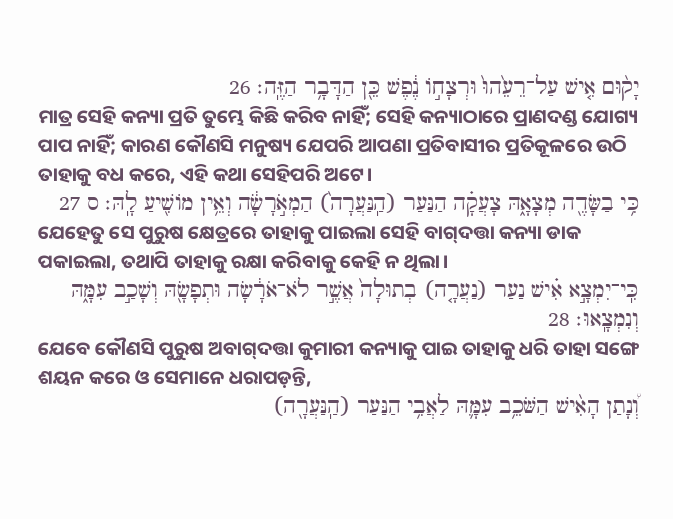יָק֨וּם אִ֤ישׁ עַל־רֵעֵ֙הוּ֙ וּרְצָחֹ֣ו נֶ֔פֶשׁ כֵּ֖ן הַדָּבָ֥ר הַזֶּֽה׃ 26
ମାତ୍ର ସେହି କନ୍ୟା ପ୍ରତି ତୁମ୍ଭେ କିଛି କରିବ ନାହିଁ; ସେହି କନ୍ୟାଠାରେ ପ୍ରାଣଦଣ୍ଡ ଯୋଗ୍ୟ ପାପ ନାହିଁ; କାରଣ କୌଣସି ମନୁଷ୍ୟ ଯେପରି ଆପଣା ପ୍ରତିବାସୀର ପ୍ରତିକୂଳରେ ଉଠି ତାହାକୁ ବଧ କରେ, ଏହି କଥା ସେହିପରି ଅଟେ।
כִּ֥י בַשָּׂדֶ֖ה מְצָאָ֑הּ צָעֲקָ֗ה הַנַּעַר (הַֽנַּעֲרָה֙) הַמְאֹ֣רָשָׂ֔ה וְאֵ֥ין מֹושִׁ֖יעַ לָֽהּ׃ ס 27
ଯେହେତୁ ସେ ପୁରୁଷ କ୍ଷେତ୍ରରେ ତାହାକୁ ପାଇଲା ସେହି ବାଗ୍‍ଦତ୍ତା କନ୍ୟା ଡାକ ପକାଇଲା, ତଥାପି ତାହାକୁ ରକ୍ଷା କରିବାକୁ କେହି ନ ଥିଲା।
כִּֽי־יִמְצָ֣א אִ֗ישׁ נַעַר (נַעֲרָ֤ה) בְתוּלָה֙ אֲשֶׁ֣ר לֹא־אֹרָ֔שָׂה וּתְפָשָׂ֖הּ וְשָׁכַ֣ב עִמָּ֑הּ וְנִמְצָֽאוּ׃ 28
ଯେବେ କୌଣସି ପୁରୁଷ ଅବାଗ୍‍ଦତ୍ତା କୁମାରୀ କନ୍ୟାକୁ ପାଇ ତାହାକୁ ଧରି ତାହା ସଙ୍ଗେ ଶୟନ କରେ ଓ ସେମାନେ ଧରାପଡ଼ନ୍ତି,
וְ֠נָתַן הָאִ֨ישׁ הַשֹּׁכֵ֥ב עִמָּ֛הּ לַאֲבִ֥י הַנַּעַר (הַֽנַּעֲרָ֖ה)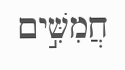חֲמִשִּׁ֣ים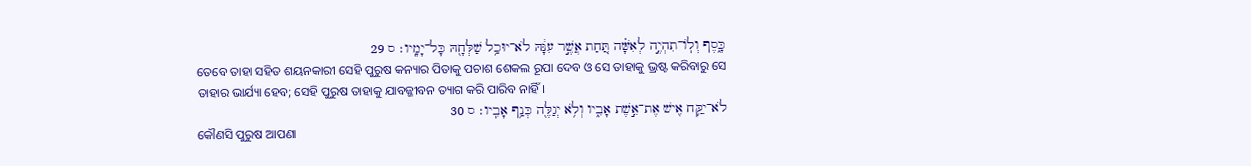כָּ֑סֶף וְלֹֽו־תִהְיֶ֣ה לְאִשָּׁ֗ה תַּ֚חַת אֲשֶׁ֣ר עִנָּ֔הּ לֹא־יוּכַ֥ל שַׁלְּחָ֖הּ כָּל־יָמָֽיו׃ ס 29
ତେବେ ତାହା ସହିତ ଶୟନକାରୀ ସେହି ପୁରୁଷ କନ୍ୟାର ପିତାକୁ ପଚାଶ ଶେକଲ ରୂପା ଦେବ ଓ ସେ ତାହାକୁ ଭ୍ରଷ୍ଟ କରିବାରୁ ସେ ତାହାର ଭାର୍ଯ୍ୟା ହେବ; ସେହି ପୁରୁଷ ତାହାକୁ ଯାବଜ୍ଜୀବନ ତ୍ୟାଗ କରି ପାରିବ ନାହିଁ।
לֹא־יִקַּ֥ח אִ֖ישׁ אֶת־אֵ֣שֶׁת אָבִ֑יו וְלֹ֥א יְגַלֶּ֖ה כְּנַ֥ף אָבִֽיו׃ ס 30
କୌଣସି ପୁରୁଷ ଆପଣା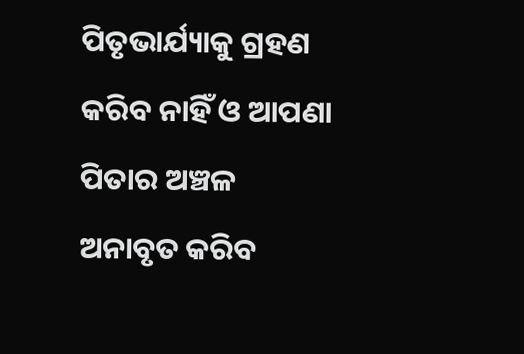ପିତୃଭାର୍ଯ୍ୟାକୁ ଗ୍ରହଣ କରିବ ନାହିଁ ଓ ଆପଣା ପିତାର ଅଞ୍ଚଳ ଅନାବୃତ କରିବ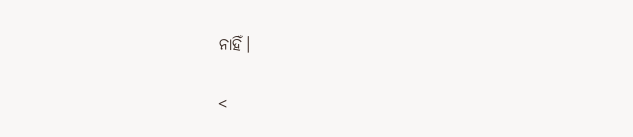ନାହିଁ।

<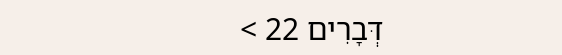דְּבָרִים 22 >